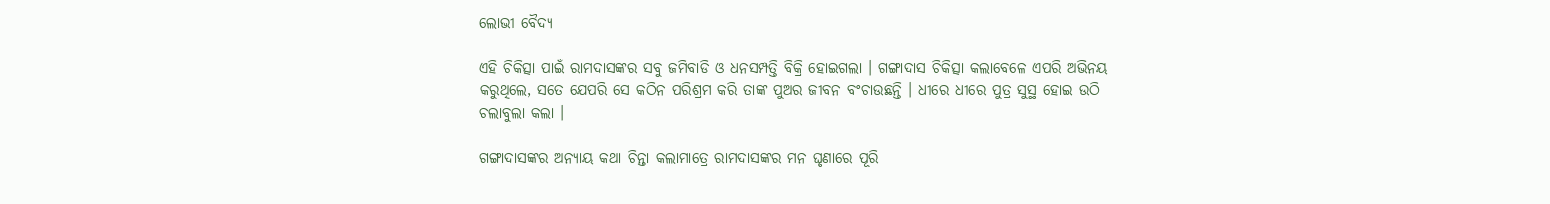ଲୋଭୀ ବୈଦ୍ୟ

ଏହି ଚିକିତ୍ସା ପାଇଁ ରାମଦାସଙ୍କର ସବୁ ଜମିବାଡି ଓ ଧନସମ୍ପତ୍ତି ବିକ୍ରି ହୋଇଗଲା । ଗଙ୍ଗାଦାସ ଚିକିତ୍ସା କଲାବେଳେ ଏପରି ଅଭିନୟ କରୁଥିଲେ, ସତେ ଯେପରି ସେ କଠିନ ପରିଶ୍ରମ କରି ତାଙ୍କ ପୁଅର ଜୀବନ ବଂଚାଉଛନ୍ତି । ଧୀରେ ଧୀରେ ପୁତ୍ର ସୁସ୍ଥ ହୋଇ ଉଠି ଚଲାବୁଲା କଲା ।

ଗଙ୍ଗାଦାସଙ୍କର ଅନ୍ୟାୟ କଥା ଚିନ୍ତା କଲାମାତ୍ରେ ରାମଦାସଙ୍କର ମନ ଘୃଣାରେ ପୂରି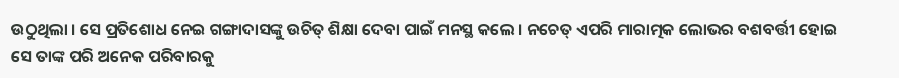ଉଠୁଥିଲା । ସେ ପ୍ରତିଶୋଧ ନେଇ ଗଙ୍ଗାଦାସଙ୍କୁ ଉଚିତ୍ ଶିକ୍ଷା ଦେବା ପାଇଁ ମନସ୍ଥ କଲେ । ନଚେତ୍ ଏପରି ମାରାତ୍ମକ ଲୋଭର ବଶବର୍ତ୍ତୀ ହୋଇ ସେ ତାଙ୍କ ପରି ଅନେକ ପରିବାରକୁ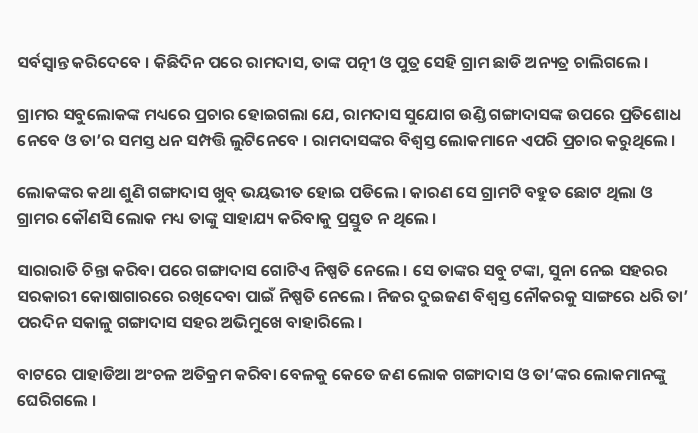ସର୍ବସ୍ୱାନ୍ତ କରିଦେବେ । କିଛିଦିନ ପରେ ରାମଦାସ, ତାଙ୍କ ପତ୍ନୀ ଓ ପୁତ୍ର ସେହି ଗ୍ରାମ ଛାଡି ଅନ୍ୟତ୍ର ଚାଲିଗଲେ ।

ଗ୍ରାମର ସବୁଲୋକଙ୍କ ମଧ୍ୟରେ ପ୍ରଚାର ହୋଇଗଲା ଯେ, ରାମଦାସ ସୁଯୋଗ ଉଣ୍ଡି ଗଙ୍ଗାଦାସଙ୍କ ଉପରେ ପ୍ରତିଶୋଧ ନେବେ ଓ ତା’ର ସମସ୍ତ ଧନ ସମ୍ପତ୍ତି ଲୁଟିନେବେ । ରାମଦାସଙ୍କର ବିଶ୍ୱସ୍ତ ଲୋକମାନେ ଏପରି ପ୍ରଚାର କରୁଥିଲେ ।

ଲୋକଙ୍କର କଥା ଶୁଣି ଗଙ୍ଗାଦାସ ଖୁବ୍ ଭୟଭୀତ ହୋଇ ପଡିଲେ । କାରଣ ସେ ଗ୍ରାମଟି ବହୁତ ଛୋଟ ଥିଲା ଓ ଗ୍ରାମର କୌଣସି ଲୋକ ମଧ୍ୟ ତାଙ୍କୁ ସାହାଯ୍ୟ କରିବାକୁ ପ୍ରସ୍ତୁତ ନ ଥିଲେ ।

ସାରାରାତି ଚିନ୍ତା କରିବା ପରେ ଗଙ୍ଗାଦାସ ଗୋଟିଏ ନିଷ୍ପତି ନେଲେ । ସେ ତାଙ୍କର ସବୁ ଟଙ୍କା, ସୁନା ନେଇ ସହରର ସରକାରୀ କୋଷାଗାରରେ ରଖିଦେବା ପାଇଁ ନିଷ୍ପତି ନେଲେ । ନିଜର ଦୁଇଜଣ ବିଶ୍ୱସ୍ତ ନୌକରକୁ ସାଙ୍ଗରେ ଧରି ତା’ ପରଦିନ ସକାଳୁ ଗଙ୍ଗାଦାସ ସହର ଅଭିମୁଖେ ବାହାରିଲେ ।

ବାଟରେ ପାହାଡିଆ ଅଂଚଳ ଅତିକ୍ରମ କରିବା ବେଳକୁ କେତେ ଜଣ ଲୋକ ଗଙ୍ଗାଦାସ ଓ ତା’ଙ୍କର ଲୋକମାନଙ୍କୁ ଘେରିଗଲେ ।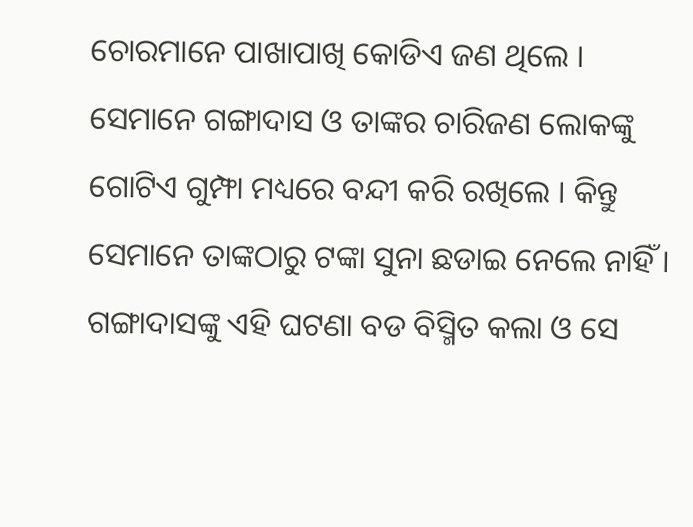ଚୋରମାନେ ପାଖାପାଖି କୋଡିଏ ଜଣ ଥିଲେ । ସେମାନେ ଗଙ୍ଗାଦାସ ଓ ତାଙ୍କର ଚାରିଜଣ ଲୋକଙ୍କୁ ଗୋଟିଏ ଗୁମ୍ଫା ମଧ୍ୟରେ ବନ୍ଦୀ କରି ରଖିଲେ । କିନ୍ତୁ ସେମାନେ ତାଙ୍କଠାରୁ ଟଙ୍କା ସୁନା ଛଡାଇ ନେଲେ ନାହିଁ । ଗଙ୍ଗାଦାସଙ୍କୁ ଏହି ଘଟଣା ବଡ ବିସ୍ମିତ କଲା ଓ ସେ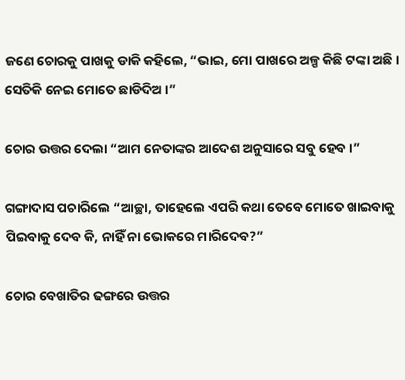ଜଣେ ଚୋରକୁ ପାଖକୁ ଡାକି କହିଲେ, “ଭାଇ, ମୋ ପାଖରେ ଅଳ୍ପ କିଛି ଟଙ୍କା ଅଛି । ସେତିକି ନେଇ ମୋତେ ଛାଡିଦିଅ ।”

ଚୋର ଉତ୍ତର ଦେଲା “ଆମ ନେତାଙ୍କର ଆଦେଶ ଅନୁସାରେ ସବୁ ହେବ ।”

ଗଙ୍ଗାଦାସ ପଚାରିଲେ “ଆଚ୍ଛା, ତାହେଲେ ଏପରି କଥା ତେବେ ମୋତେ ଖାଇବାକୁ ପିଇବାକୁ ଦେବ କି, ନାହିଁ ନା ଭୋକରେ ମାରିଦେବ?”

ଚୋର ବେଖାତିର ଢଙ୍ଗରେ ଉତ୍ତର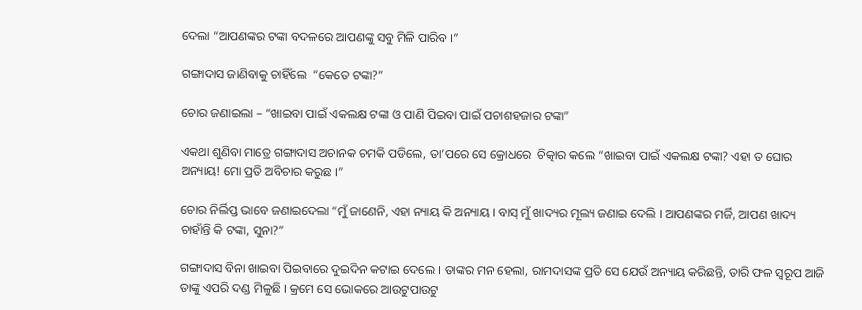ଦେଲା “ଆପଣଙ୍କର ଟଙ୍କା ବଦଳରେ ଆପଣଙ୍କୁ ସବୁ ମିଳି ପାରିବ ।”

ଗଙ୍ଗାଦାସ ଜାଣିବାକୁ ଚାହିଁଲେ  “କେତେ ଟଙ୍କା?”

ଚୋର ଜଣାଇଲା – “ଖାଇବା ପାଇଁ ଏକଲକ୍ଷ ଟଙ୍କା ଓ ପାଣି ପିଇବା ପାଇଁ ପଚାଶହଜାର ଟଙ୍କା”

ଏକଥା ଶୁଣିବା ମାତ୍ରେ ଗଙ୍ଗାଦାସ ଅଚାନକ ଚମକି ପଡିଲେ, ତା’ପରେ ସେ କ୍ରୋଧରେ  ଚିତ୍କାର କଲେ “ଖାଇବା ପାଇଁ ଏକଲକ୍ଷ ଟଙ୍କା? ଏହା ତ ଘୋର ଅନ୍ୟାୟ! ମୋ ପ୍ରତି ଅବିଚାର କରୁଛ ।”

ଚୋର ନିର୍ଲିପ୍ତ ଭାବେ ଜଣାଇଦେଲା “ମୁଁ ଜାଣେନି, ଏହା ନ୍ୟାୟ କି ଅନ୍ୟାୟ । ବାସ୍ ମୁଁ ଖାଦ୍ୟର ମୂଲ୍ୟ ଜଣାଇ ଦେଲି । ଆପଣଙ୍କର ମର୍ଜି, ଆପଣ ଖାଦ୍ୟ ଚାହାଁନ୍ତି କି ଟଙ୍କା, ସୁନା?”

ଗଙ୍ଗାଦାସ ବିନା ଖାଇବା ପିଇବାରେ ଦୁଇଦିନ କଟାଇ ଦେଲେ । ତାଙ୍କର ମନ ହେଲା, ରାମଦାସଙ୍କ ପ୍ରତି ସେ ଯେଉଁ ଅନ୍ୟାୟ କରିଛନ୍ତି, ତାରି ଫଳ ସ୍ୱରୂପ ଆଜି ତାଙ୍କୁ ଏପରି ଦଣ୍ଡ ମିଳୁଛି । କ୍ରମେ ସେ ଭୋକରେ ଆଉଟୁପାଉଟୁ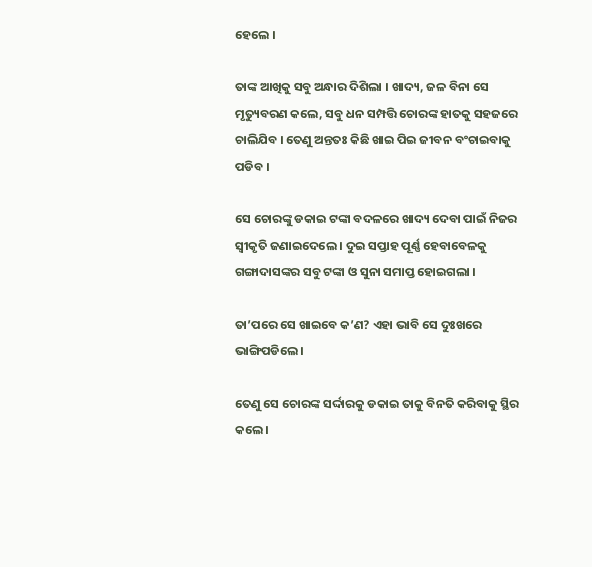ହେଲେ ।

ତାଙ୍କ ଆଖିକୁ ସବୁ ଅନ୍ଧାର ଦିଶିଲା । ଖାଦ୍ୟ, ଜଳ ବିନା ସେ ମୃତ୍ୟୁବରଣ କଲେ, ସବୁ ଧନ ସମ୍ପତ୍ତି ଚୋରଙ୍କ ହାତକୁ ସହଜରେ ଚାଲିଯିବ । ତେଣୁ ଅନ୍ତତଃ କିଛି ଖାଇ ପିଇ ଜୀବନ ବଂଚାଇବାକୁ ପଡିବ ।

ସେ ଚୋରଙ୍କୁ ଡକାଇ ଟଙ୍କା ବଦଳରେ ଖାଦ୍ୟ ଦେବା ପାଇଁ ନିଜର ସ୍ୱୀକୃତି ଜଣାଇଦେଲେ । ଦୁଇ ସପ୍ତାହ ପୂର୍ଣ୍ଣ ହେବାବେଳକୁ ଗଙ୍ଗାଦାସଙ୍କର ସବୁ ଟଙ୍କା ଓ ସୁନା ସମାପ୍ତ ହୋଇଗଲା ।

ତା’ପରେ ସେ ଖାଇବେ କ’ଣ? ଏହା ଭାବି ସେ ଦୁଃଖରେ ଭାଙ୍ଗିପଡିଲେ ।

ତେଣୁ ସେ ଚୋରଙ୍କ ସର୍ଦ୍ଦାରକୁ ଡକାଇ ତାକୁ ବିନତି କରିବାକୁ ସ୍ଥିର କଲେ ।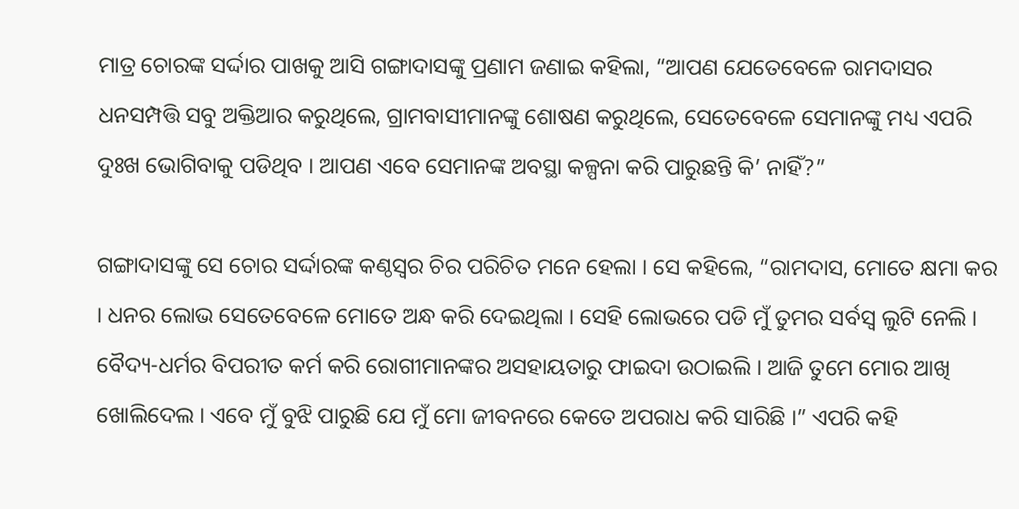ମାତ୍ର ଚୋରଙ୍କ ସର୍ଦ୍ଦାର ପାଖକୁ ଆସି ଗଙ୍ଗାଦାସଙ୍କୁ ପ୍ରଣାମ ଜଣାଇ କହିଲା, “ଆପଣ ଯେତେବେଳେ ରାମଦାସର ଧନସମ୍ପତ୍ତି ସବୁ ଅକ୍ତିଆର କରୁଥିଲେ, ଗ୍ରାମବାସୀମାନଙ୍କୁ ଶୋଷଣ କରୁଥିଲେ, ସେତେବେଳେ ସେମାନଙ୍କୁ ମଧ୍ୟ ଏପରି ଦୁଃଖ ଭୋଗିବାକୁ ପଡିଥିବ । ଆପଣ ଏବେ ସେମାନଙ୍କ ଅବସ୍ଥା କଳ୍ପନା କରି ପାରୁଛନ୍ତି କି’ ନାହିଁ?”

ଗଙ୍ଗାଦାସଙ୍କୁ ସେ ଚୋର ସର୍ଦ୍ଦାରଙ୍କ କଣ୍ଠସ୍ୱର ଚିର ପରିଚିତ ମନେ ହେଲା । ସେ କହିଲେ, “ରାମଦାସ, ମୋତେ କ୍ଷମା କର । ଧନର ଲୋଭ ସେତେବେଳେ ମୋତେ ଅନ୍ଧ କରି ଦେଇଥିଲା । ସେହି ଲୋଭରେ ପଡି ମୁଁ ତୁମର ସର୍ବସ୍ୱ ଲୁଟି ନେଲି । ବୈଦ୍ୟ-ଧର୍ମର ବିପରୀତ କର୍ମ କରି ରୋଗୀମାନଙ୍କର ଅସହାୟତାରୁ ଫାଇଦା ଉଠାଇଲି । ଆଜି ତୁମେ ମୋର ଆଖି ଖୋଲିଦେଲ । ଏବେ ମୁଁ ବୁଝି ପାରୁଛି ଯେ ମୁଁ ମୋ ଜୀବନରେ କେତେ ଅପରାଧ କରି ସାରିଛି ।” ଏପରି କହି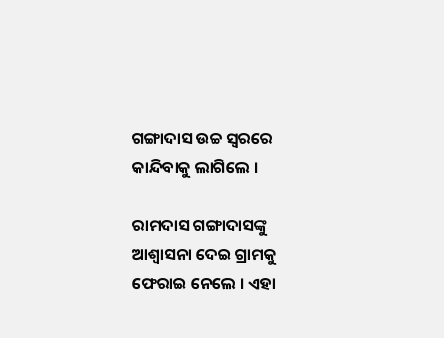ଗଙ୍ଗାଦାସ ଉଚ୍ଚ ସ୍ୱରରେ କାନ୍ଦିବାକୁ ଲାଗିଲେ ।

ରାମଦାସ ଗଙ୍ଗାଦାସଙ୍କୁ ଆଶ୍ୱାସନା ଦେଇ ଗ୍ରାମକୁ ଫେରାଇ ନେଲେ । ଏହା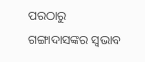ପରଠାରୁ ଗଙ୍ଗାଦାସଙ୍କର ସ୍ୱଭାବ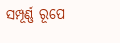ସମ୍ପୂର୍ଣ୍ଣ ରୂପେ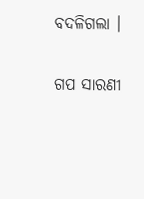ବଦଳିଗଲା ।


ଗପ ସାରଣୀ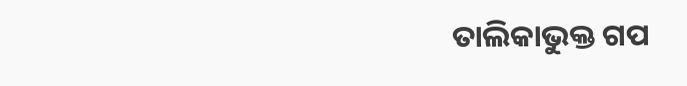ତାଲିକାଭୁକ୍ତ ଗପ